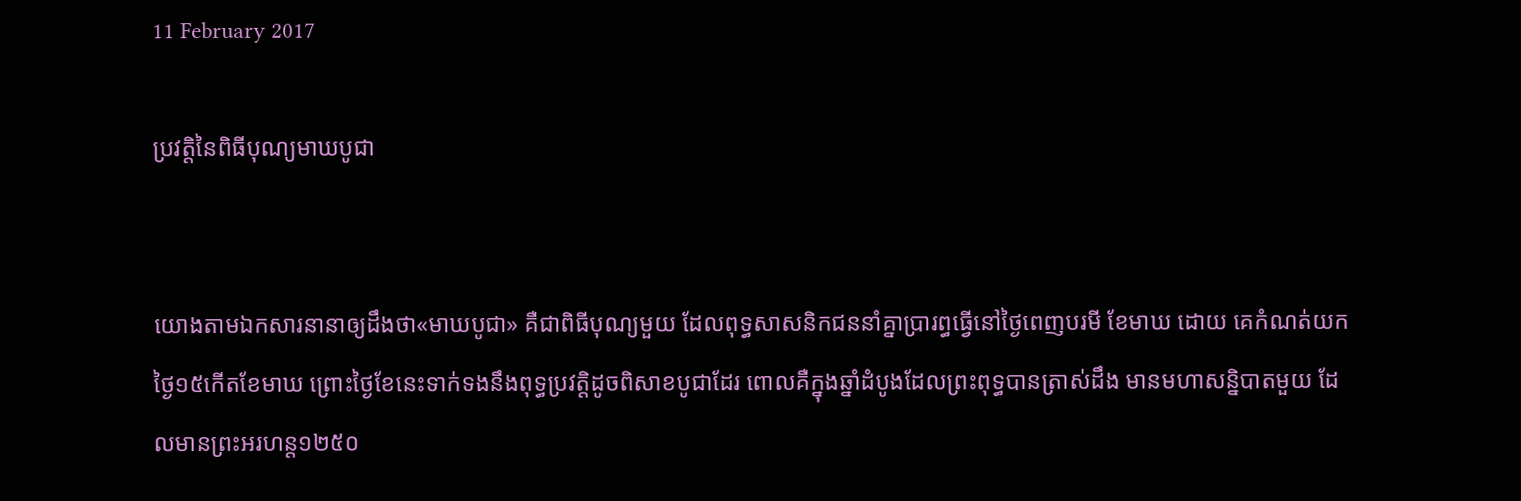11 February 2017

ប្រវត្តិនៃពិធីបុណ្យមាឃបូជា


យោងតាមឯកសារនានាឲ្យដឹងថា«មាឃបូជា» គឺជាពិធីបុណ្យមួយ ដែលពុទ្ធសាសនិកជននាំគ្នាប្រារព្ធធ្វើនៅថ្ងៃពេញបរមី ខែមាឃ ដោយ គេកំណត់យកថ្ងៃ១៥កើតខែមាឃ ព្រោះថ្ងៃខែនេះទាក់ទងនឹងពុទ្ធប្រវត្តិដូចពិសាខបូជាដែរ ពោលគឺក្នុងឆ្នាំដំបូងដែលព្រះពុទ្ធបានត្រាស់ដឹង មានមហាសន្និបាតមួយ ដែលមានព្រះអរហន្ត១២៥០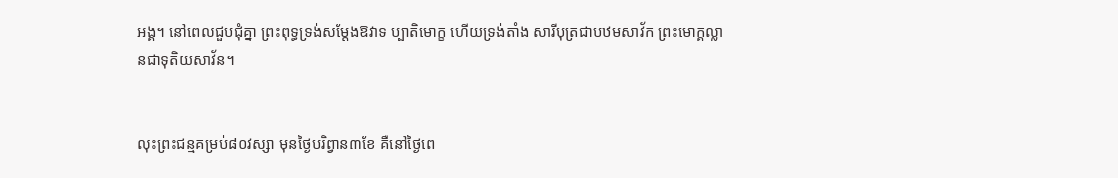អង្គ។ នៅពេលជួបជុំគ្នា ព្រះពុទ្ធទ្រង់សម្តែងឱវាទ ប្បាតិមោក្ខ ហើយទ្រង់តាំង សារីបុត្រជាបឋមសាវ័ក ព្រះមោក្គល្លានជាទុតិយសាវ័ន។


លុះព្រះជន្មគម្រប់៨០វស្សា មុនថ្ងៃបរិព្វាន៣ខែ គឺនៅថ្ងៃពេ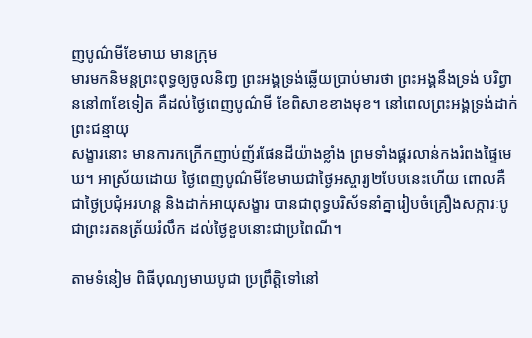ញបូណ៌មីខែមាឃ មានក្រុម
មារមកនិមន្តព្រះពុទ្ធឲ្យចូលនិពា្វ ព្រះអង្គទ្រង់ឆ្លើយប្រាប់មារថា ព្រះអង្គនឹងទ្រង់ បរិព្វាននៅ៣ខែទៀត គឺដល់ថ្ងៃពេញបូណ៌មី ខែពិសាខខាងមុខ។ នៅពេលព្រះអង្គទ្រង់ដាក់ ព្រះជន្មាយុ
សង្ខារនោះ មានការកក្រើកញាប់ញ័រផែនដីយ៉ាងខ្លាំង ព្រមទាំងផ្គរលាន់កងរំពងផ្ទៃមេឃ។ អាស្រ័យដោយ ថ្ងៃពេញបូណ៌មីខែមាឃជាថ្ងៃអស្ចារ្យ២បែបនេះហើយ ពោលគឺជាថ្ងៃប្រជុំអរហន្ត និងដាក់អាយុសង្ខារ បានជាពុទ្ធបរិស័ទនាំគ្នារៀបចំគ្រឿងសក្ការៈបូជាព្រះរតនត្រ័យរំលឹក ដល់ថ្ងៃខួបនោះជាប្រពៃណី។

តាមទំនៀម ពិធីបុណ្យមាឃបូជា ប្រព្រឹត្តិទៅនៅ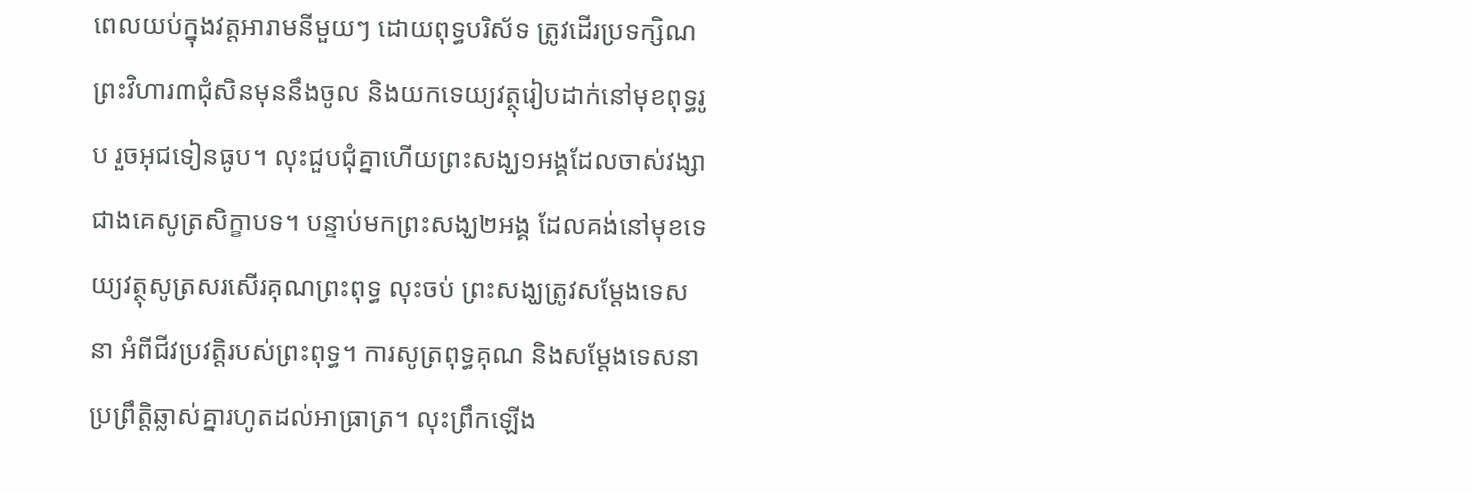ពេលយប់ក្នុងវត្តអារាមនីមួយៗ ដោយពុទ្ធបរិស័ទ ត្រូវដើរប្រទក្សិណព្រះវិហារ៣ជុំសិនមុននឹងចូល និងយកទេយ្យវត្ថុរៀបដាក់នៅមុខពុទ្ធរូប រួចអុជទៀនធូប។ លុះជួបជុំគ្នាហើយព្រះសង្ឃ១អង្គដែលចាស់វង្សាជាងគេសូត្រសិក្ខាបទ។ បន្ទាប់មកព្រះសង្ឃ២អង្គ ដែលគង់នៅមុខទេយ្យវត្ថុសូត្រសរសើរគុណព្រះពុទ្ធ លុះចប់ ព្រះសង្ឃត្រូវសម្តែងទេសនា អំពីជីវប្រវត្តិរបស់ព្រះពុទ្ធ។ ការសូត្រពុទ្ធគុណ និងសម្តែងទេសនាប្រព្រឹត្តិឆ្លាស់គ្នារហូតដល់អាធ្រាត្រ។ លុះព្រឹកឡើង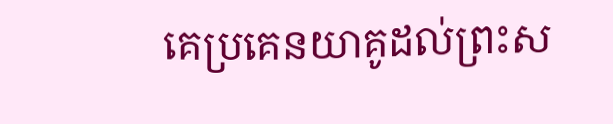គេប្រគេនយាគូដល់ព្រះស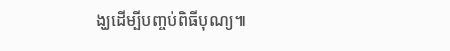ង្ឃដើម្បីបញ្ចប់ពិធីបុណ្យ៕